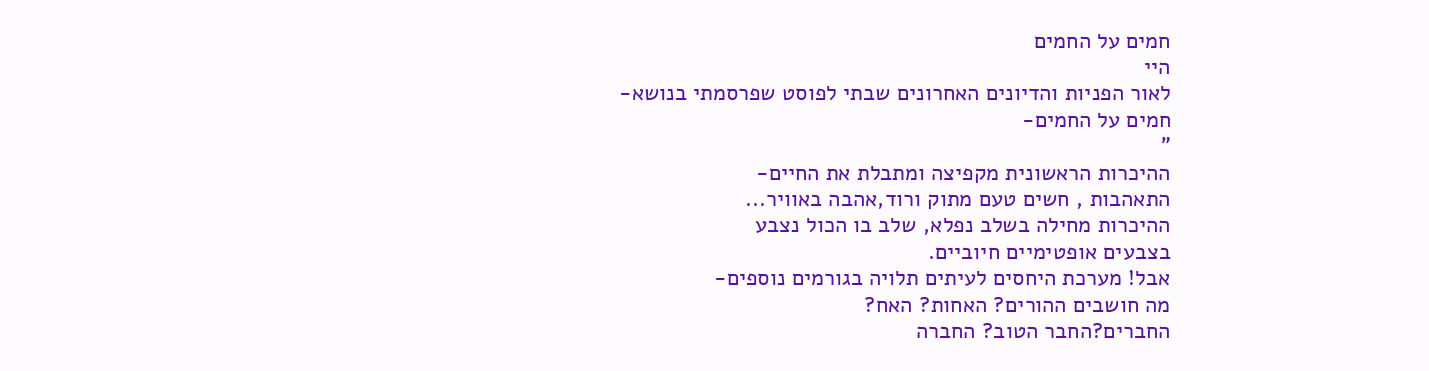חמים על החמים
היי
לאור הפניות והדיונים האחרונים שבתי לפוסט שפרסמתי בנושא-
חמים על החמים-
"
ההיכרות הראשונית מקפיצה ומתבלת את החיים-
התאהבות , חשים טעם מתוק ורוד,אהבה באוויר...
ההיכרות מחילה בשלב נפלא, שלב בו הכול נצבע
בצבעים אופטימיים חיוביים.
אבל! מערכת היחסים לעיתים תלויה בגורמים נוספים-
מה חושבים ההורים? האחות? האח?
החברים?החבר הטוב? החברה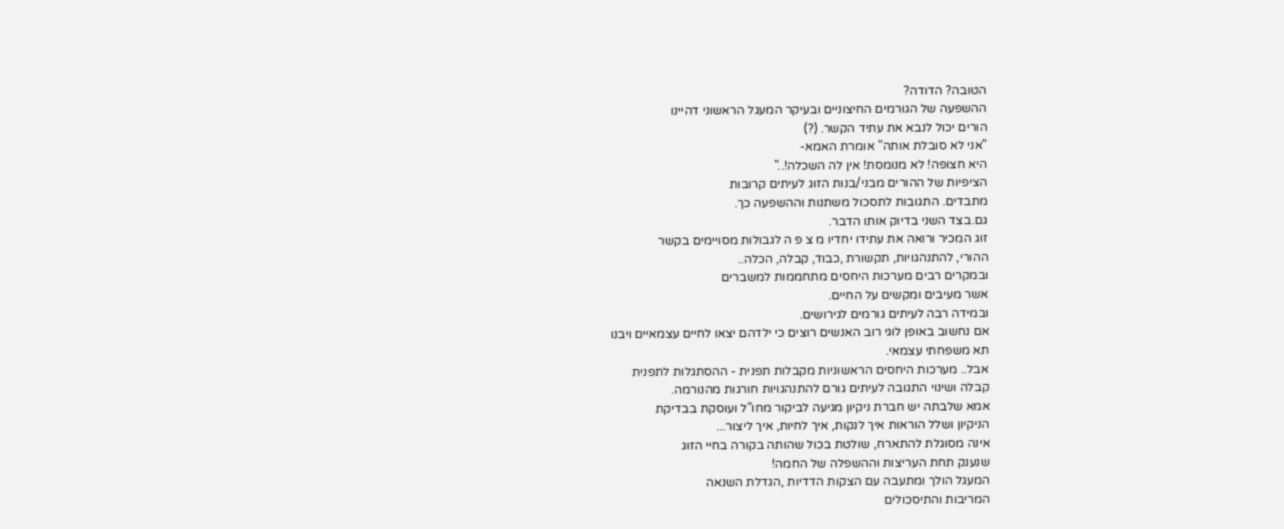הטובה? הדודה?
ההשפעה של הגורמים החיצוניים ובעיקר המעגל הראשוני דהיינו
הורים יכול לנבא את עתיד הקשר. (?)
"אני לא סובלת אותה" אומרת האמא-
היא חצופה! לא מנומסת! אין לה השכלה!.."
הציפיות של ההורים מבני/בנות הזוג לעיתים קרובות
מתבדים. התגובות לתסכול משתנות וההשפעה כך.
גם.בצד השני בדיוק אותו הדבר.
זוג המכיר ורואה את עתידו יחדיו מ צ פ ה לגבולות מסויימים בקשר
ההורי, להתנהגויות, תקשורת ,כבוד, קבלה, הכלה..
ובמקרים רבים מערכות היחסים מתחממות למשברים
אשר מעיבים ומקשים על החיים.
ובמידה רבה לעיתים גורמים לגירושים.
אם נחשוב באופן לוגי רוב האנשים רוצים כי ילדהם יצאו לחיים עצמאיים ויבנו
תא משפחתי עצמאי.
אבל.. מערכות היחסים הראשוניות מקבלות תפנית - ההסתגלות לתפנית
קבלה ושינוי התגובה לעיתים גורם להתנהגויות חורגות מהנורמה.
אמא שלבתה יש חברת ניקיון מגיעה לביקור מחו"ל ועוסקת בבדיקת
הניקיון ושלל הוראות איך לנקות, איך לחיות, איך ליצור...
אינה מסוגלת להתארח, שולטת בכול שהותה בקורה בחיי הזוג
שנענק תחת העריצות וההשפלה של החמה!
המעגל הולך ומתעבה עם הצקות הדדיות ,הגדלת השנאה
המריבות והתיסכולים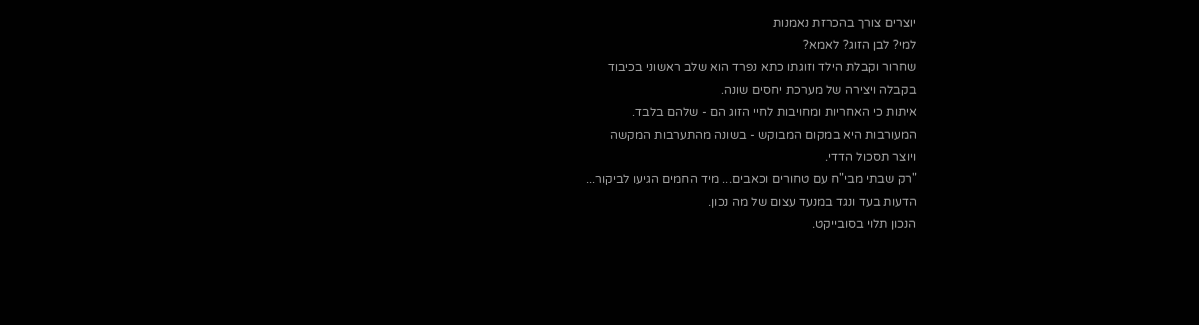יוצרים צורך בהכרזת נאמנות
למי? לבן הזוג? לאמא?
שחרור וקבלת הילד וזוגתו כתא נפרד הוא שלב ראשוני בכיבוד
בקבלה ויצירה של מערכת יחסים שונה.
איתות כי האחריות ומחויבות לחיי הזוג הם - שלהם בלבד.
המעורבות היא במקום המבוקש - בשונה מהתערבות המקשה
ויוצר תסכול הדדי.
"רק שבתי מבי"ח עם טחורים וכאבים... מיד החמים הגיעו לביקור...
הדעות בעד ונגד במנעד עצום של מה נכון.
הנכון תלוי בסובייקט.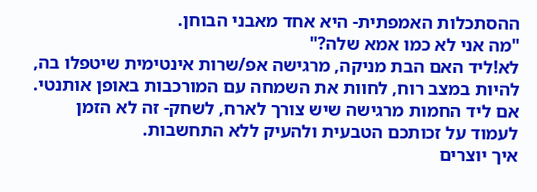ההסתכלות האמפתית- היא אחד מאבני הבוחן.
"מה אני לא כמו אמא שלה?"
לא!ליד האם הבת מניקה, מרגישה אפ/שרות אינטימית שיטפלו בה,
להיות במצב רוח, לחוות את השמחה עם המורכבות באופן אותנטי.
אם ליד החמות מרגישה שיש צורך לארח, לשחק- זה לא הזמן
לעמוד על זכותכם הטבעית ולהעיק ללא התחשבות.
איך יוצרים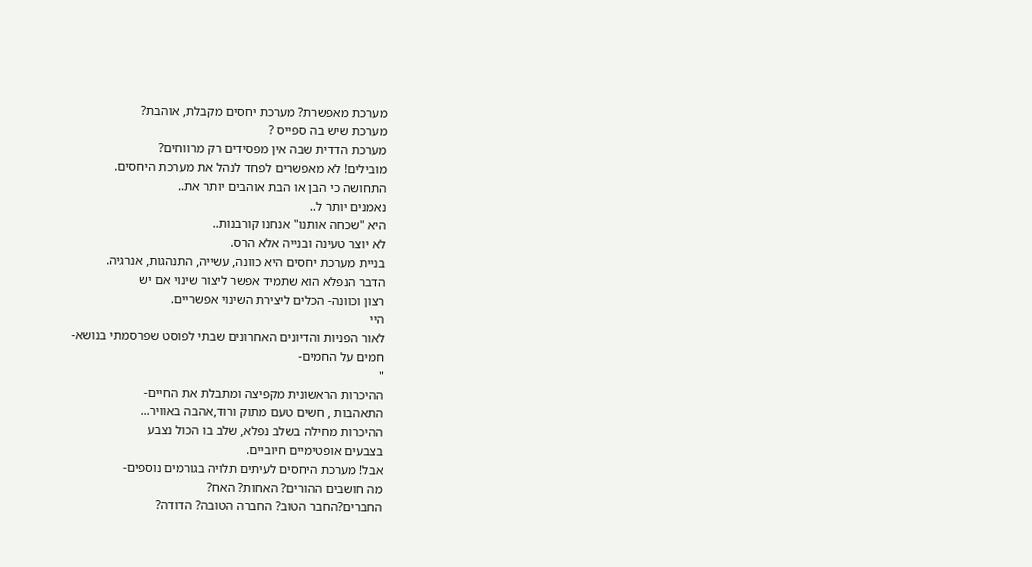מערכת מאפשרת? מערכת יחסים מקבלת, אוהבת?
מערכת שיש בה ספייס ?
מערכת הדדית שבה אין מפסידים רק מרווחים?
מובילים! לא מאפשרים לפחד לנהל את מערכת היחסים.
התחושה כי הבן או הבת אוהבים יותר את..
נאמנים יותר ל..
היא "שכחה אותנו" אנחנו קורבנות..
לא יוצר טעינה ובנייה אלא הרס.
בניית מערכת יחסים היא כוונה, עשייה, התנהגות, אנרגיה.
הדבר הנפלא הוא שתמיד אפשר ליצור שינוי אם יש
רצון וכוונה- הכלים ליצירת השינוי אפשריים.
היי
לאור הפניות והדיונים האחרונים שבתי לפוסט שפרסמתי בנושא-
חמים על החמים-
"
ההיכרות הראשונית מקפיצה ומתבלת את החיים-
התאהבות , חשים טעם מתוק ורוד,אהבה באוויר...
ההיכרות מחילה בשלב נפלא, שלב בו הכול נצבע
בצבעים אופטימיים חיוביים.
אבל! מערכת היחסים לעיתים תלויה בגורמים נוספים-
מה חושבים ההורים? האחות? האח?
החברים?החבר הטוב? החברה הטובה? הדודה?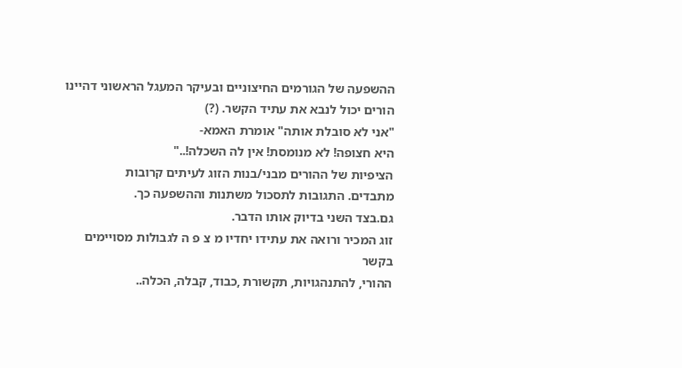ההשפעה של הגורמים החיצוניים ובעיקר המעגל הראשוני דהיינו
הורים יכול לנבא את עתיד הקשר. (?)
"אני לא סובלת אותה" אומרת האמא-
היא חצופה! לא מנומסת! אין לה השכלה!.."
הציפיות של ההורים מבני/בנות הזוג לעיתים קרובות
מתבדים. התגובות לתסכול משתנות וההשפעה כך.
גם.בצד השני בדיוק אותו הדבר.
זוג המכיר ורואה את עתידו יחדיו מ צ פ ה לגבולות מסויימים בקשר
ההורי, להתנהגויות, תקשורת ,כבוד, קבלה, הכלה..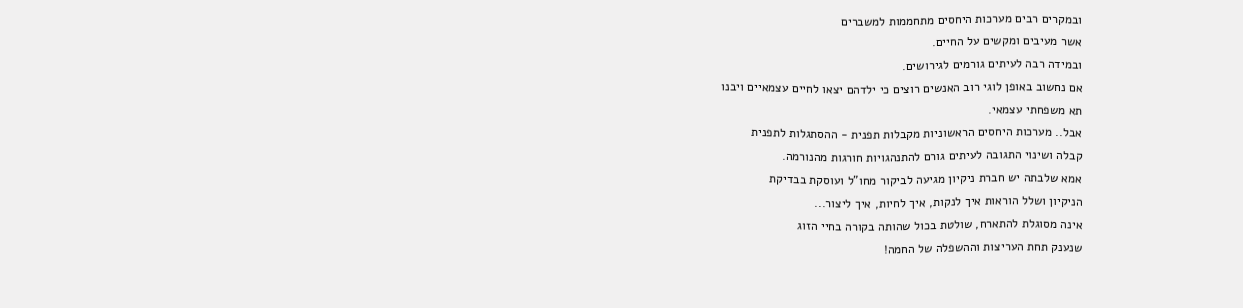ובמקרים רבים מערכות היחסים מתחממות למשברים
אשר מעיבים ומקשים על החיים.
ובמידה רבה לעיתים גורמים לגירושים.
אם נחשוב באופן לוגי רוב האנשים רוצים כי ילדהם יצאו לחיים עצמאיים ויבנו
תא משפחתי עצמאי.
אבל.. מערכות היחסים הראשוניות מקבלות תפנית - ההסתגלות לתפנית
קבלה ושינוי התגובה לעיתים גורם להתנהגויות חורגות מהנורמה.
אמא שלבתה יש חברת ניקיון מגיעה לביקור מחו"ל ועוסקת בבדיקת
הניקיון ושלל הוראות איך לנקות, איך לחיות, איך ליצור...
אינה מסוגלת להתארח, שולטת בכול שהותה בקורה בחיי הזוג
שנענק תחת העריצות וההשפלה של החמה!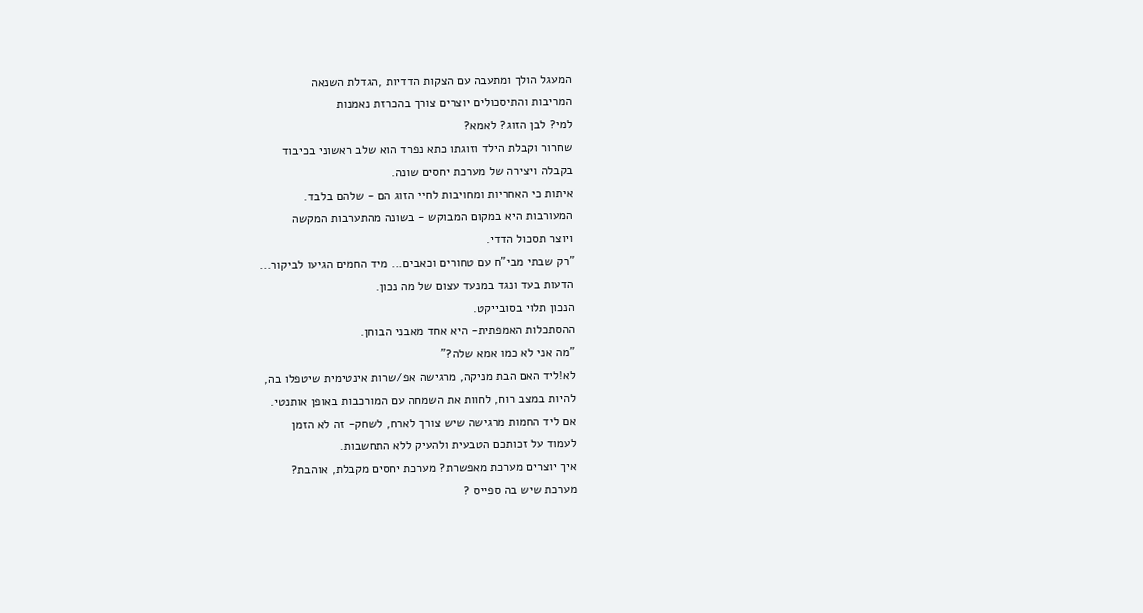המעגל הולך ומתעבה עם הצקות הדדיות ,הגדלת השנאה
המריבות והתיסכולים יוצרים צורך בהכרזת נאמנות
למי? לבן הזוג? לאמא?
שחרור וקבלת הילד וזוגתו כתא נפרד הוא שלב ראשוני בכיבוד
בקבלה ויצירה של מערכת יחסים שונה.
איתות כי האחריות ומחויבות לחיי הזוג הם - שלהם בלבד.
המעורבות היא במקום המבוקש - בשונה מהתערבות המקשה
ויוצר תסכול הדדי.
"רק שבתי מבי"ח עם טחורים וכאבים... מיד החמים הגיעו לביקור...
הדעות בעד ונגד במנעד עצום של מה נכון.
הנכון תלוי בסובייקט.
ההסתכלות האמפתית- היא אחד מאבני הבוחן.
"מה אני לא כמו אמא שלה?"
לא!ליד האם הבת מניקה, מרגישה אפ/שרות אינטימית שיטפלו בה,
להיות במצב רוח, לחוות את השמחה עם המורכבות באופן אותנטי.
אם ליד החמות מרגישה שיש צורך לארח, לשחק- זה לא הזמן
לעמוד על זכותכם הטבעית ולהעיק ללא התחשבות.
איך יוצרים מערכת מאפשרת? מערכת יחסים מקבלת, אוהבת?
מערכת שיש בה ספייס ?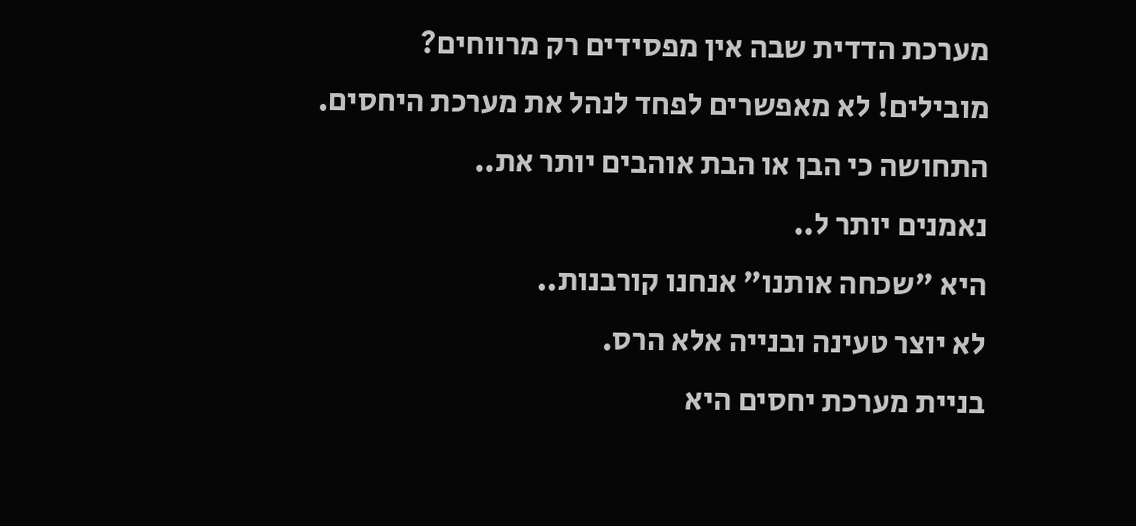מערכת הדדית שבה אין מפסידים רק מרווחים?
מובילים! לא מאפשרים לפחד לנהל את מערכת היחסים.
התחושה כי הבן או הבת אוהבים יותר את..
נאמנים יותר ל..
היא "שכחה אותנו" אנחנו קורבנות..
לא יוצר טעינה ובנייה אלא הרס.
בניית מערכת יחסים היא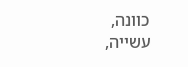כוונה, עשייה,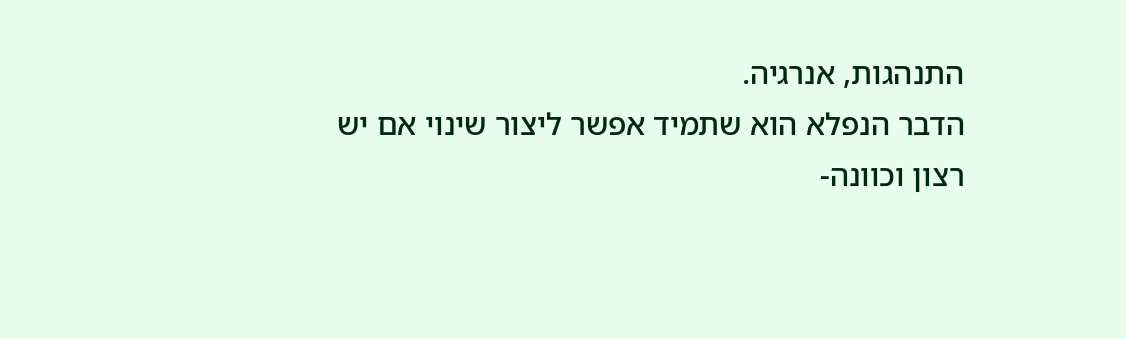התנהגות, אנרגיה.
הדבר הנפלא הוא שתמיד אפשר ליצור שינוי אם יש
רצון וכוונה-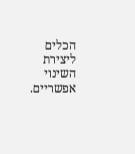הכלים ליצירת השינוי אפשריים.